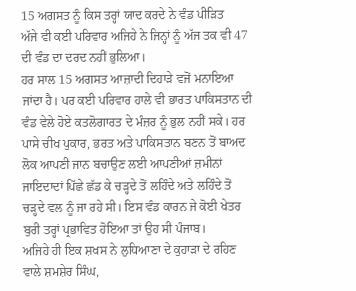15 ਅਗਸਤ ਨੂੰ ਕਿਸ ਤਰ੍ਹਾਂ ਯਾਦ ਕਰਦੇ ਨੇ ਵੰਡ ਪੀੜਿਤ
ਅੱਜੇ ਵੀ ਕਈ ਪਰਿਵਾਰ ਅਜਿਹੇ ਨੇ ਜਿਨ੍ਹਾਂ ਨੂੰ ਅੱਜ ਤਕ ਵੀ 47 ਦੀ ਵੰਡ ਦਾ ਦਰਦ ਨਹੀਂ ਭੁਲਿਆ।
ਹਰ ਸਾਲ 15 ਅਗਸਤ ਆਜ਼ਾਦੀ ਦਿਹਾੜੇ ਵਜੋਂ ਮਨਾਇਆ ਜਾਂਦਾ ਹੈ। ਪਰ ਕਈ ਪਰਿਵਾਰ ਹਾਲੇ ਵੀ ਭਾਰਤ ਪਾਕਿਸਤਾਨ ਦੀ ਵੰਡ ਵੇਲੇ ਹੋਏ ਕਤਲੋਗਾਰਤ ਦੇ ਮੰਜ਼ਰ ਨੂੰ ਭੁਲ ਨਹੀਂ ਸਕੇ। ਹਰ ਪਾਸੇ ਚੀਖ ਪੁਕਾਰ, ਭਰਤ ਅਤੇ ਪਾਕਿਸਤਾਨ ਬਣਨ ਤੋਂ ਬਾਅਦ ਲੋਕ ਆਪਣੀ ਜਾਨ ਬਚਾਉਣ ਲਈ ਆਪਣੀਆਂ ਜ਼ਮੀਨਾਂ ਜਾਇਦਾਦਾਂ ਪਿੱਛੇ ਛੱਡ ਕੇ ਚੜ੍ਹਦੇ ਤੋਂ ਲਹਿੰਦੇ ਅਤੇ ਲਹਿੰਦੇ ਤੋਂ ਚੜ੍ਹਦੇ ਵਲ ਨੂੰ ਜਾ ਰਹੇ ਸੀ। ਇਸ ਵੰਡ ਕਾਰਨ ਜੇ ਕੋਈ ਖੇਤਰ ਬੁਰੀ ਤਰ੍ਹਾਂ ਪ੍ਰਭਾਵਿਤ ਹੋਇਆ ਤਾਂ ਉਹ ਸੀ ਪੰਜਾਬ।
ਅਜਿਹੇ ਹੀ ਇਕ ਸ਼ਖਸ ਨੇ ਲੁਧਿਆਣਾ ਦੇ ਕੁਹਾੜਾ ਦੇ ਰਹਿਣ ਵਾਲੇ ਸ਼ਮਸ਼ੇਰ ਸਿੰਘ,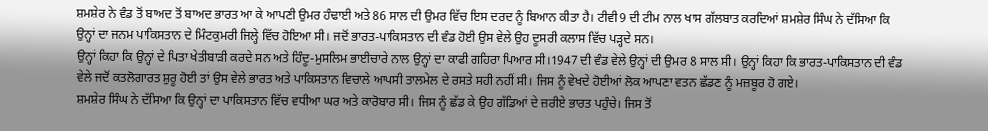ਸ਼ਮਸ਼ੇਰ ਨੇ ਵੰਡ ਤੋਂ ਬਾਅਦ ਤੋਂ ਬਾਅਦ ਭਾਰਤ ਆ ਕੇ ਆਪਣੀ ਉਮਰ ਹੰਢਾਈ ਅਤੇ 86 ਸਾਲ ਦੀ ਉਮਰ ਵਿੱਚ ਇਸ ਦਰਦ ਨੂੰ ਬਿਆਨ ਕੀਤਾ ਹੈ। ਟੀਵੀ9 ਦੀ ਟੀਮ ਨਾਲ ਖਾਸ ਗੱਲਬਾਤ ਕਰਦਿਆਂ ਸ਼ਮਸ਼ੇਰ ਸਿੰਘ ਨੇ ਦੱਸਿਆ ਕਿ ਉਨ੍ਹਾਂ ਦਾ ਜਨਮ ਪਾਕਿਸਤਾਨ ਦੇ ਮਿੰਟਕੁਮਰੀ ਜਿਲ੍ਹੇ ਵਿੱਚ ਹੋਇਆ ਸੀ। ਜਦੋਂ ਭਾਰਤ-ਪਾਕਿਸਤਾਨ ਦੀ ਵੰਡ ਹੋਈ ਉਸ ਵੇਲੇ ਉਹ ਦੂਸਰੀ ਕਲਾਸ ਵਿੱਚ ਪੜ੍ਹਦੇ ਸਨ।
ਉਨ੍ਹਾਂ ਕਿਹਾ ਕਿ ਉਨ੍ਹਾਂ ਦੇ ਪਿਤਾ ਖੇਤੀਬਾੜੀ ਕਰਦੇ ਸਨ ਅਤੇ ਹਿੰਦੂ-ਮੁਸਲਿਮ ਭਾਈਚਾਰੇ ਨਾਲ ਉਨ੍ਹਾਂ ਦਾ ਕਾਫੀ ਗਹਿਰਾ ਪਿਆਰ ਸੀ।1947 ਦੀ ਵੰਡ ਵੇਲੇ ਉਨ੍ਹਾਂ ਦੀ ਉਮਰ 8 ਸਾਲ ਸੀ। ਉਨ੍ਹਾਂ ਕਿਹਾ ਕਿ ਭਾਰਤ-ਪਾਕਿਸਤਾਨ ਦੀ ਵੰਡ ਵੇਲੇ ਜਦੋਂ ਕਤਲੋਗਾਰਤ ਸ਼ੁਰੂ ਹੋਈ ਤਾਂ ਉਸ ਵੇਲੇ ਭਾਰਤ ਅਤੇ ਪਾਕਿਸਤਾਨ ਵਿਚਾਲੇ ਆਪਸੀ ਤਾਲਮੇਲ ਦੇ ਰਸਤੇ ਸਹੀ ਨਹੀਂ ਸੀ। ਜਿਸ ਨੂੰ ਵੇਖਦੇ ਹੋਈਆਂ ਲੋਕ ਆਪਣਾ ਵਤਨ ਛੱਡਣ ਨੂੰ ਮਜ਼ਬੂਰ ਹੋ ਗਏ।
ਸ਼ਮਸ਼ੇਰ ਸਿੰਘ ਨੇ ਦੱਸਿਆ ਕਿ ਉਨ੍ਹਾਂ ਦਾ ਪਾਕਿਸਤਾਨ ਵਿੱਚ ਵਧੀਆ ਘਰ ਅਤੇ ਕਾਰੋਬਾਰ ਸੀ। ਜਿਸ ਨੂੰ ਛੱਡ ਕੇ ਉਹ ਗੱਡਿਆਂ ਦੇ ਜ਼ਰੀਏ ਭਾਰਤ ਪਹੁੰਚੇ। ਜਿਸ ਤੋਂ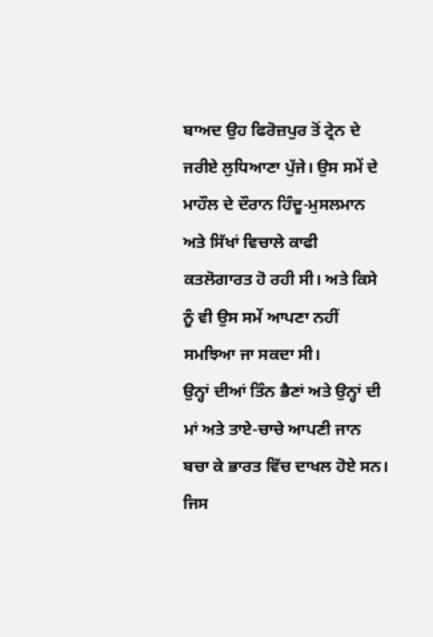ਬਾਅਦ ਉਹ ਫਿਰੋਜ਼ਪੁਰ ਤੋਂ ਟ੍ਰੇਨ ਦੇ ਜਰੀਏ ਲੁਧਿਆਣਾ ਪੁੱਜੇ। ਉਸ ਸਮੇਂ ਦੇ ਮਾਹੌਲ ਦੇ ਦੌਰਾਨ ਹਿੰਦੂ-ਮੁਸਲਮਾਨ ਅਤੇ ਸਿੱਖਾਂ ਵਿਚਾਲੇ ਕਾਫੀ ਕਤਲੋਗਾਰਤ ਹੋ ਰਹੀ ਸੀ। ਅਤੇ ਕਿਸੇ ਨੂੰ ਵੀ ਉਸ ਸਮੇਂ ਆਪਣਾ ਨਹੀਂ ਸਮਝਿਆ ਜਾ ਸਕਦਾ ਸੀ।
ਉਨ੍ਹਾਂ ਦੀਆਂ ਤਿੰਨ ਭੈਣਾਂ ਅਤੇ ਉਨ੍ਹਾਂ ਦੀ ਮਾਂ ਅਤੇ ਤਾਏ-ਚਾਚੇ ਆਪਣੀ ਜਾਨ ਬਚਾ ਕੇ ਭਾਰਤ ਵਿੱਚ ਦਾਖਲ ਹੋਏ ਸਨ। ਜਿਸ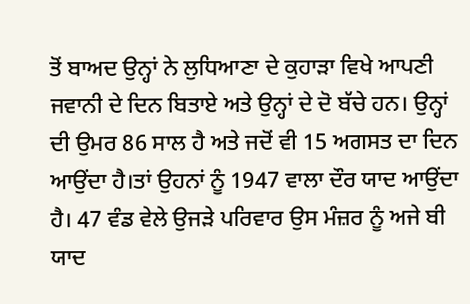ਤੋਂ ਬਾਅਦ ਉਨ੍ਹਾਂ ਨੇ ਲੁਧਿਆਣਾ ਦੇ ਕੁਹਾੜਾ ਵਿਖੇ ਆਪਣੀ ਜਵਾਨੀ ਦੇ ਦਿਨ ਬਿਤਾਏ ਅਤੇ ਉਨ੍ਹਾਂ ਦੇ ਦੋ ਬੱਚੇ ਹਨ। ਉਨ੍ਹਾਂ ਦੀ ਉਮਰ 86 ਸਾਲ ਹੈ ਅਤੇ ਜਦੋਂ ਵੀ 15 ਅਗਸਤ ਦਾ ਦਿਨ ਆਉਂਦਾ ਹੈ।ਤਾਂ ਉਹਨਾਂ ਨੂੰ 1947 ਵਾਲਾ ਦੌਰ ਯਾਦ ਆਉਂਦਾ ਹੈ। 47 ਵੰਡ ਵੇਲੇ ਉਜੜੇ ਪਰਿਵਾਰ ਉਸ ਮੰਜ਼ਰ ਨੂੰ ਅਜੇ ਬੀ ਯਾਦ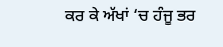ਕਰ ਕੇ ਅੱਖਾਂ ‘ਚ ਹੰਜੂ ਭਰ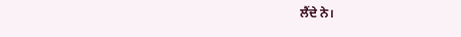ਲੈਂਦੇ ਨੇ।